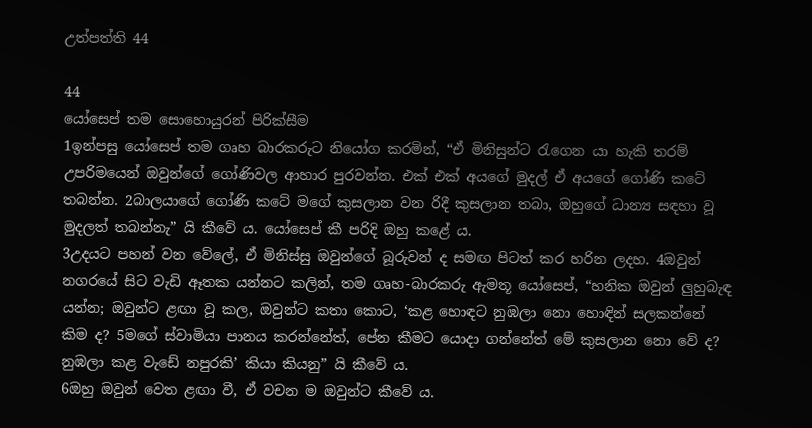උත්පත්ති 44

44
යෝසෙප් තම සොහොයුරන් පිරික්සීම
1ඉන්පසු යෝසෙප් තම ගෘහ බාරකරුට නියෝග කරමින්, “ඒ මිනිසුන්ට රැගෙන යා හැකි තරම් උපරිමයෙන් ඔවුන්ගේ ගෝණිවල ආහාර පුරවන්න. එක් එක් අයගේ මුදල් ඒ අයගේ ගෝණි කටේ තබන්න. 2බාලයාගේ ගෝණි කටේ මගේ කුසලාන වන රිදී කුසලාන තබා, ඔහුගේ ධාන්‍ය සඳහා වූ මුදලත් තබන්නැ” යි කීවේ ය. යෝසෙප් කී පරිදි ඔහු කළේ ය.
3උදයට පහන් වන වේලේ, ඒ මිනිස්සු ඔවුන්ගේ බූරුවන් ද සමඟ පිටත් කර හරින ලදහ. 4ඔවුන් නගරයේ සිට වැඩි ඈතක යන්නට කලින්, තම ගෘහ-බාරකරු ඇමතූ යෝසෙප්, “හනික ඔවුන් ලුහුබැඳ යන්න; ඔවුන්ට ළඟා වූ කල, ඔවුන්ට කතා කොට, ‘කළ හොඳට නුඹලා නො හොඳින් සලකන්නේ කිම ද? 5මගේ ස්වාමියා පානය කරන්නේත්, පේන කීමට යොදා ගන්නේත් මේ කුසලාන නො වේ ද? නුඹලා කළ වැඩේ නපුරකි’ කියා කියනු” යි කීවේ ය.
6ඔහු ඔවුන් වෙත ළඟා වී, ඒ වචන ම ඔවුන්ට කීවේ ය.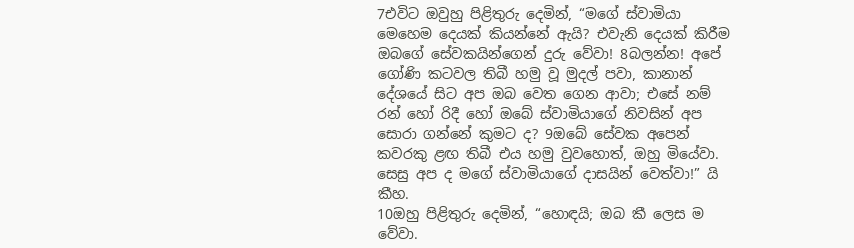7එවිට ඔවුහු පිළිතුරු දෙමින්, “මගේ ස්වාමියා මෙහෙම දෙයක් කියන්නේ ඇයි? එවැනි දෙයක් කිරීම ඔබගේ සේවකයින්ගෙන් දුරු වේවා! 8බලන්න! අපේ ගෝණි කටවල තිබී හමු වූ මුදල් පවා, කානාන් දේශයේ සිට අප ඔබ වෙත ගෙන ආවා; එසේ නම් රන් හෝ රිදී හෝ ඔබේ ස්වාමියාගේ නිවසින් අප සොරා ගන්නේ කුමට ද? 9ඔබේ සේවක අපෙන් කවරකු ළඟ තිබී එය හමු වුවහොත්, ඔහු මියේවා. සෙසු අප ද මගේ ස්වාමියාගේ දාසයින් වෙත්වා!” යි කීහ.
10ඔහු පිළිතුරු දෙමින්, “හොඳයි; ඔබ කී ලෙස ම වේවා.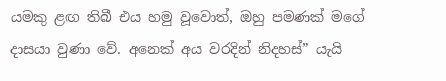යමකු ළඟ තිබී එය හමු වූවොත්, ඔහු පමණක් මගේ දාසයා වුණා වේ. අනෙක් අය වරදින් නිදහස්” යැයි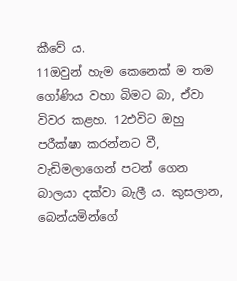කීවේ ය.
11ඔවුන් හැම කෙනෙක් ම තම ගෝණිය වහා බිමට බා, ඒවා විවර කළහ. 12එවිට ඔහු පරීක්ෂා කරන්නට වී, වැඩිමලාගෙන් පටන් ගෙන බාලයා දක්වා බැලී ය. කුසලාන, බෙන්යමින්ගේ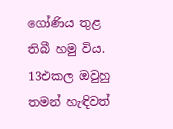ගෝණිය තුළ තිබී හමු විය. 13එකල ඔවුහු තමන් හැඳිවත්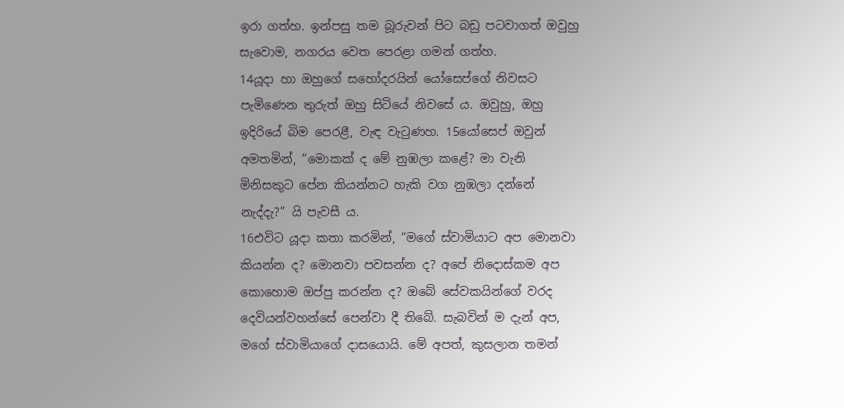ඉරා ගත්හ. ඉන්පසු තම බූරුවන් පිට බඩු පටවාගත් ඔවුහු සැවොම, නගරය වෙත පෙරළා ගමන් ගත්හ.
14යූදා හා ඔහුගේ සහෝදරයින් යෝසෙප්ගේ නිවසට පැමිණෙන තුරුත් ඔහු සිටියේ නිවසේ ය. ඔවුහු, ඔහු ඉදිරියේ බිම පෙරළී, වැඳ වැටුණහ. 15යෝසෙප් ඔවුන් අමතමින්, “මොකක් ද මේ නුඹලා කළේ? මා වැනි මිනිසකුට පේන කියන්නට හැකි වග නුඹලා දන්නේ නැද්දැ?” යි පැවසී ය.
16එවිට යූදා කතා කරමින්, “මගේ ස්වාමියාට අප මොනවා කියන්න ද? මොනවා පවසන්න ද? අපේ නිදොස්කම අප කොහොම ඔප්පු කරන්න ද? ඔබේ සේවකයින්ගේ වරද දෙවියන්වහන්සේ පෙන්වා දී තිබේ. සැබවින් ම දැන් අප, මගේ ස්වාමියාගේ දාසයොයි. මේ අපත්, කුසලාන තමන්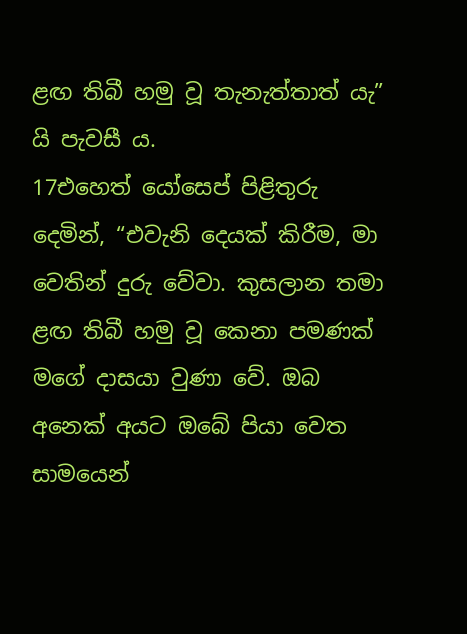ළඟ තිබී හමු වූ තැනැත්තාත් යැ” යි පැවසී ය.
17එහෙත් යෝසෙප් පිළිතුරු දෙමින්, “එවැනි දෙයක් කිරීම, මා වෙතින් දුරු වේවා. කුසලාන තමා ළඟ තිබී හමු වූ කෙනා පමණක් මගේ දාසයා වුණා වේ. ඔබ අනෙක් අයට ඔබේ පියා වෙත සාමයෙන්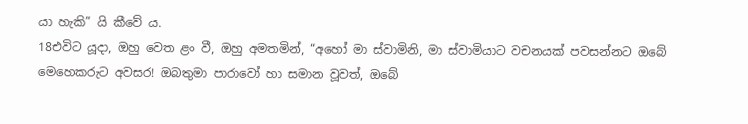යා හැකි” යි කීවේ ය.
18එවිට යූදා, ඔහු වෙත ළං වී, ඔහු අමතමින්, “අහෝ මා ස්වාමිනි, මා ස්වාමියාට වචනයක් පවසන්නට ඔබේ මෙහෙකරුට අවසර! ඔබතුමා පාරාවෝ හා සමාන වූවත්, ඔබේ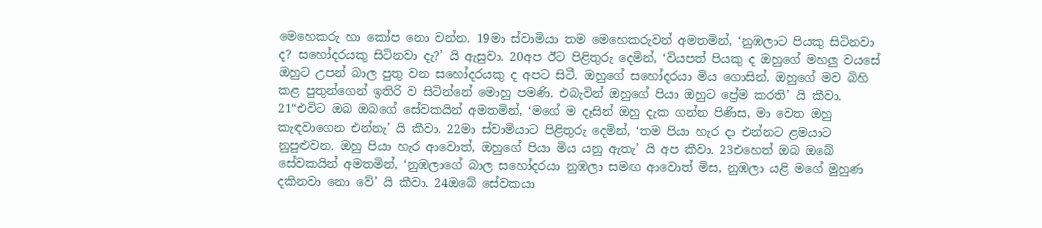මෙහෙකරු හා කෝප නො වන්න. 19මා ස්වාමියා තම මෙහෙකරුවන් අමතමින්, ‘නුඹලාට පියකු සිටිනවා ද? සහෝදරයකු සිටිනවා දැ?’ යි ඇසුවා. 20අප ඊට පිළිතුරු දෙමින්, ‘වියපත් පියකු ද ඔහුගේ මහලු වයසේ ඔහුට උපන් බාල පුතු වන සහෝදරයකු ද අපට සිටී. ඔහුගේ සහෝදරයා මිය ගොසින්. ඔහුගේ මව බිහි කළ පුතුන්ගෙන් ඉතිරි ව සිටින්නේ මොහු පමණි. එබැවින් ඔහුගේ පියා ඔහුට ප්‍රේම කරති’ යි කීවා.
21“එවිට ඔබ ඔබගේ සේවකයින් අමතමින්, ‘මගේ ම දෑසින් ඔහු දැක ගන්න පිණිස, මා වෙත ඔහු කැඳවාගෙන එන්නැ’ යි කීවා. 22මා ස්වාමියාට පිළිතුරු දෙමින්, ‘තම පියා හැර දා එන්නට ළමයාට නුපුළුවන. ඔහු පියා හැර ආවොත්, ඔහුගේ පියා මිය යනු ඇතැ’ යි අප කීවා. 23එහෙත් ඔබ ඔබේ සේවකයින් අමතමින්, ‘නුඹලාගේ බාල සහෝදරයා නුඹලා සමඟ ආවොත් මිස, නුඹලා යළි මගේ මුහුණ දකිනවා නො වේ’ යි කීවා. 24ඔබේ සේවකයා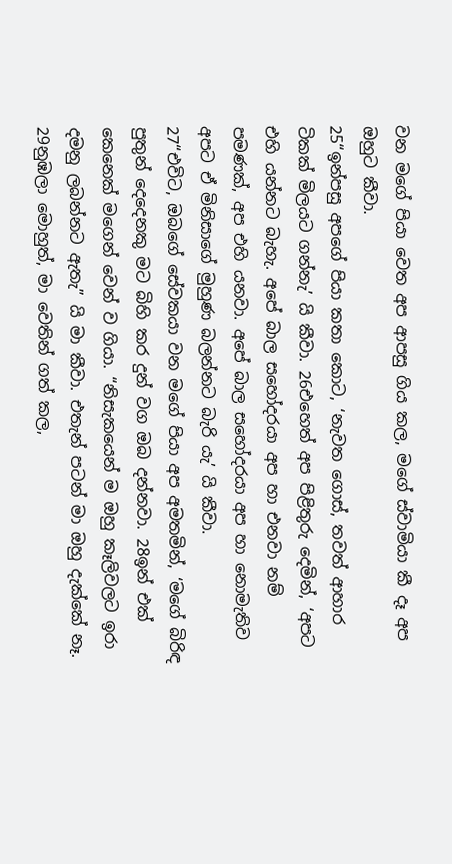වන මගේ පියා වෙත අප ආපසු ගිය කල, මගේ ස්වාමියා කී දෑ අප ඔහුට කීවා.
25“ඉන්පසු අපගේ පියා කතා කොට, ‘නැවත ගොස්, තවත් ආහාර ටිකක් මිලයට ගන්නැ’ යි කීවා. 26එහෙත් අප පිළිතුරු දෙමින්, ‘අපට එහි යන්නට බැහැ. අපේ බාල සහෝදරයා අප හා එනවා නම් පමණක්, අප එහි යනවා. අපේ බාල සහෝදරයා අප හා නොමැතිව අපට ඒ මිනිසාගේ මුහුණ බලන්නට බැරි යැ’ යි කීවා.
27“එවිට, ඔබගේ සේවකයා වන මගේ පියා අප අමතමින්, ‘මගේ බිරිඳ පුතුන් දෙදෙනකු මට බිහි කර දුන් වග ඔබ දන්නවා. 28ඉන් එක් කෙනෙක් මගෙන් වෙන් ව ගියා. “නිසැකයෙන් ම ඔහු කෑලිවලට ඉරා දමනු ලබන්නට ඇතැ” යි මා කීවා. එතැන් පටන් මා ඔහු දැක්කේ නෑ. 29නුඹලා මොහුත්, මා වෙතින් ගත් කල,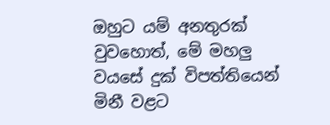ඔහුට යම් අනතුරක් වුවහොත්, මේ මහලු වයසේ දුක් විපත්තියෙන් මිනී වළට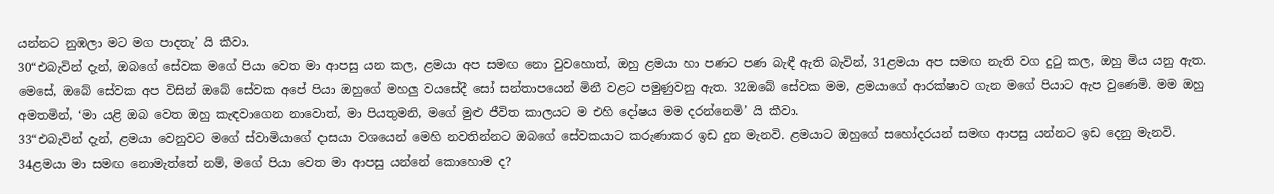යන්නට නුඹලා මට මග පාදතැ’ යි කීවා.
30“එබැවින් දැන්, ඔබගේ සේවක මගේ පියා වෙත මා ආපසු යන කල, ළමයා අප සමඟ නො වුවහොත්, ඔහු ළමයා හා පණට පණ බැඳී ඇති බැවින්, 31ළමයා අප සමඟ නැති වග දුටු කල, ඔහු මිය යනු ඇත. මෙසේ, ඔබේ සේවක අප විසින් ඔබේ සේවක අපේ පියා ඔහුගේ මහලු වයසේදී සෝ සන්තාපයෙන් මිනී වළට පමුණුවනු ඇත. 32ඔබේ සේවක මම, ළමයාගේ ආරක්ෂාව ගැන මගේ පියාට ඇප වුණෙමි. මම ඔහු අමතමින්, ‘මා යළි ඔබ වෙත ඔහු කැඳවාගෙන නාවොත්, මා පියතුමනි, මගේ මුළු ජීවිත කාලයට ම එහි දෝෂය මම දරන්නෙමි’ යි කීවා.
33“එබැවින් දැන්, ළමයා වෙනුවට මගේ ස්වාමියාගේ දාසයා වශයෙන් මෙහි නවතින්නට ඔබගේ සේවකයාට කරුණාකර ඉඩ දුන මැනවි. ළමයාට ඔහුගේ සහෝදරයන් සමඟ ආපසු යන්නට ඉඩ දෙනු මැනවි. 34ළමයා මා සමඟ නොමැත්තේ නම්, මගේ පියා වෙත මා ආපසු යන්නේ කොහොම ද?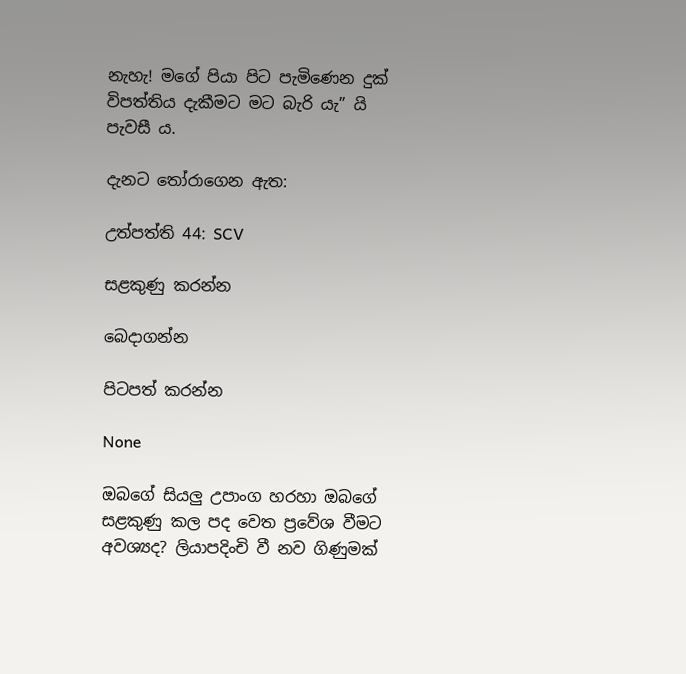නැහැ! මගේ පියා පිට පැමිණෙන දුක් විපත්තිය දැකීමට මට බැරි යැ” යි පැවසී ය.

දැනට තෝරාගෙන ඇත:

උත්පත්ති 44: SCV

සළකුණු කරන්න

බෙදාගන්න

පිටපත් කරන්න

None

ඔබගේ සියලු උපාංග හරහා ඔබගේ සළකුණු කල පද වෙත ප්‍රවේශ වීමට අවශ්‍යද? ලියාපදිංචි වී නව ගිණුමක්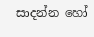සාදන්න හෝ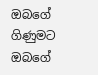ඔබගේ ගිණුමට ඔබගේ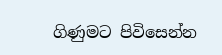ගිණුමට පිවිසෙන්න